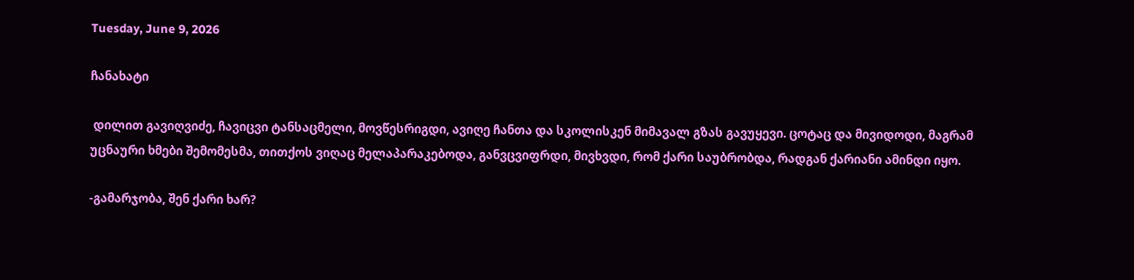Tuesday, June 9, 2026

ჩანახატი

 დილით გავიღვიძე, ჩავიცვი ტანსაცმელი, მოვწესრიგდი, ავიღე ჩანთა და სკოლისკენ მიმავალ გზას გავუყევი. ცოტაც და მივიდოდი, მაგრამ უცნაური ხმები შემომესმა, თითქოს ვიღაც მელაპარაკებოდა, განვცვიფრდი, მივხვდი, რომ ქარი საუბრობდა, რადგან ქარიანი ამინდი იყო.

-გამარჯობა, შენ ქარი ხარ?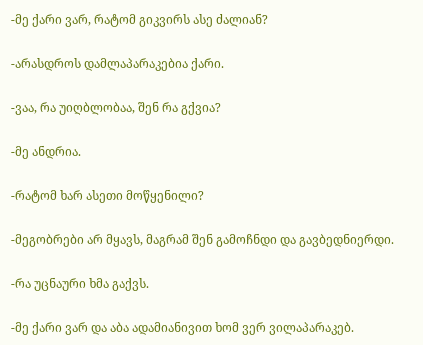-მე ქარი ვარ, რატომ გიკვირს ასე ძალიან?

-არასდროს დამლაპარაკებია ქარი.

-ვაა, რა უიღბლობაა, შენ რა გქვია?

-მე ანდრია.

-რატომ ხარ ასეთი მოწყენილი?

-მეგობრები არ მყავს, მაგრამ შენ გამოჩნდი და გავბედნიერდი.

-რა უცნაური ხმა გაქვს.

-მე ქარი ვარ და აბა ადამიანივით ხომ ვერ ვილაპარაკებ.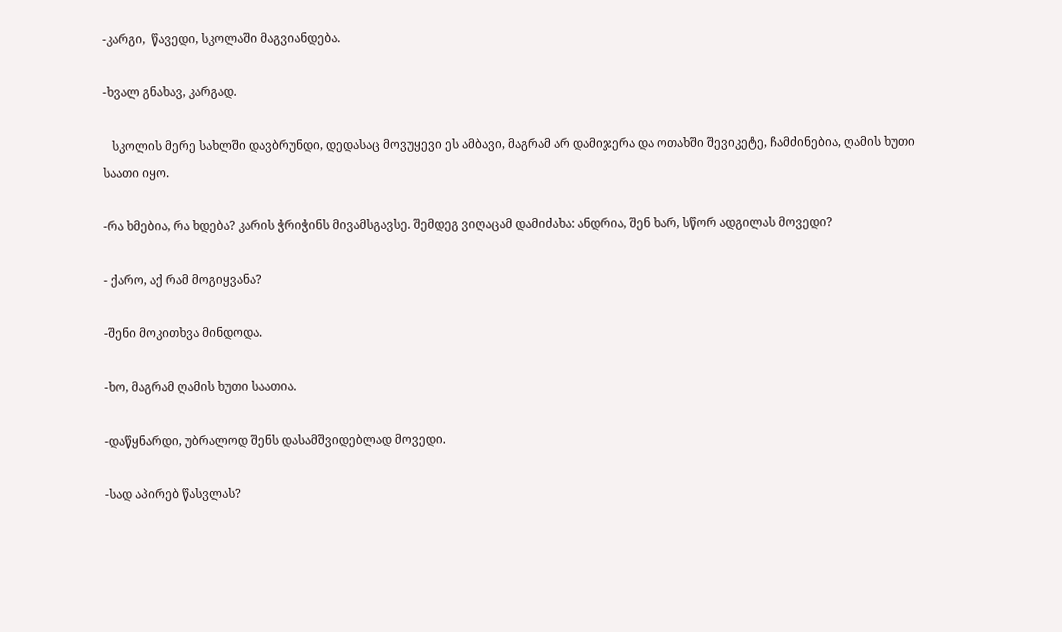-კარგი,  წავედი, სკოლაში მაგვიანდება.

-ხვალ გნახავ, კარგად.

   სკოლის მერე სახლში დავბრუნდი, დედასაც მოვუყევი ეს ამბავი, მაგრამ არ დამიჯერა და ოთახში შევიკეტე, ჩამძინებია, ღამის ხუთი საათი იყო.

-რა ხმებია, რა ხდება? კარის ჭრიჭინს მივამსგავსე. შემდეგ ვიღაცამ დამიძახა: ანდრია, შენ ხარ, სწორ ადგილას მოვედი?

- ქარო, აქ რამ მოგიყვანა?

-შენი მოკითხვა მინდოდა.

-ხო, მაგრამ ღამის ხუთი საათია.

-დაწყნარდი, უბრალოდ შენს დასამშვიდებლად მოვედი.

-სად აპირებ წასვლას?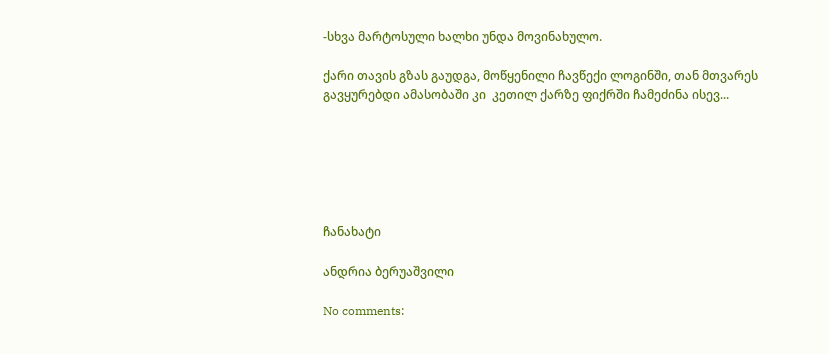-სხვა მარტოსული ხალხი უნდა მოვინახულო.

ქარი თავის გზას გაუდგა, მოწყენილი ჩავწექი ლოგინში, თან მთვარეს გავყურებდი ამასობაში კი  კეთილ ქარზე ფიქრში ჩამეძინა ისევ...






ჩანახატი

ანდრია ბერუაშვილი

No comments: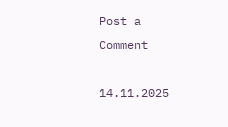Post a Comment

14.11.2025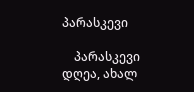პარასკევი

    პარასკევი დღეა, ახალ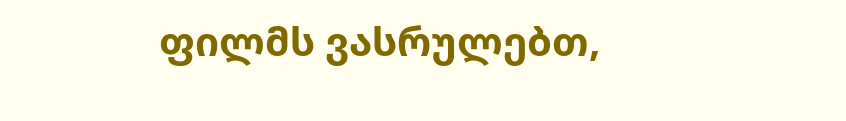ფილმს ვასრულებთ,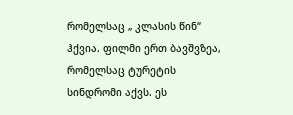რომელსაც „ კლასის წინ“ ჰქვია. ფილმი ერთ ბავშვზეა, რომელსაც ტურეტის სინდრომი აქვს. ეს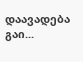დაავადება გაი...